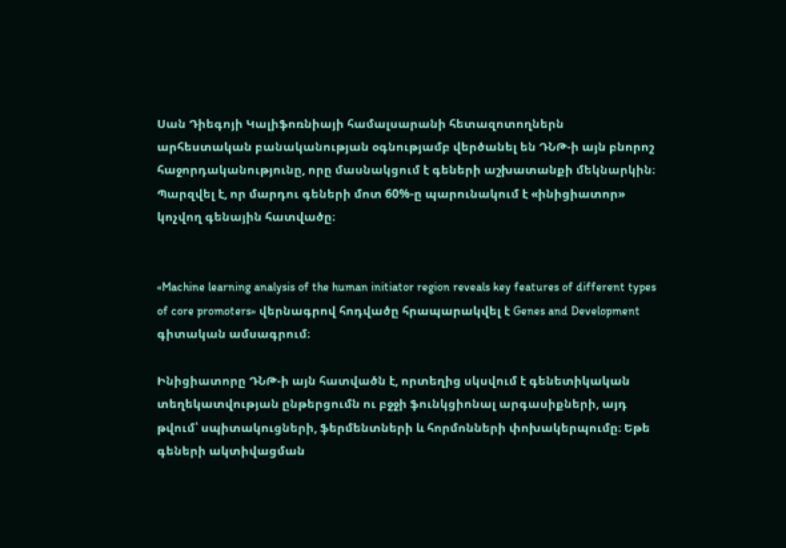Սան Դիեգոյի Կալիֆոռնիայի համալսարանի հետազոտողներն արհեստական բանականության օգնությամբ վերծանել են ԴՆԹ-ի այն բնորոշ հաջորդականությունը, որը մասնակցում է գեների աշխատանքի մեկնարկին։ Պարզվել է, որ մարդու գեների մոտ 60%-ը պարունակում է «ինիցիատոր» կոչվող գենային հատվածը։


«Machine learning analysis of the human initiator region reveals key features of different types of core promoters» վերնագրով հոդվածը հրապարակվել է Genes and Development գիտական ամսագրում։

Ինիցիատորը ԴՆԹ-ի այն հատվածն է, որտեղից սկսվում է գենետիկական տեղեկատվության ընթերցումն ու բջջի ֆունկցիոնալ արգասիքների, այդ թվում՝ սպիտակուցների, ֆերմենտների և հորմոնների փոխակերպումը։ Եթե գեների ակտիվացման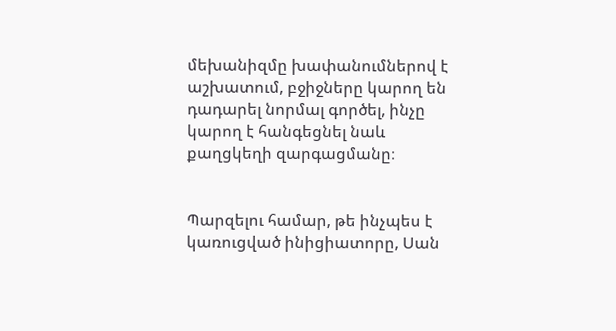մեխանիզմը խափանումներով է աշխատում, բջիջները կարող են դադարել նորմալ գործել, ինչը կարող է հանգեցնել նաև քաղցկեղի զարգացմանը։


Պարզելու համար, թե ինչպես է կառուցված ինիցիատորը, Սան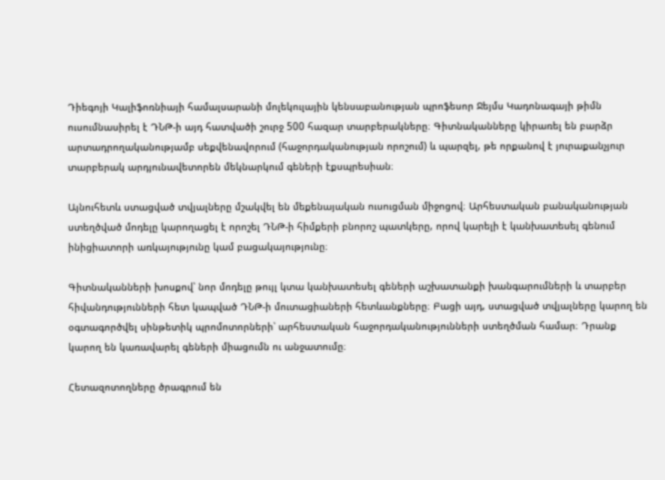Դիեգոյի Կալիֆոռնիայի համալսարանի մոլեկուլային կենսաբանության պրոֆեսոր Ջեյմս Կադոնագայի թիմն ուսումնասիրել է ԴՆԹ-ի այդ հատվածի շուրջ 500 հազար տարբերակները։ Գիտնականները կիրառել են բարձր արտադրողականությամբ սեքվենավորում (հաջորդականության որոշում) և պարզել, թե որքանով է յուրաքանչյուր տարբերակ արդյունավետորեն մեկնարկում գեների էքսպրեսիան։

Այնուհետև ստացված տվյալները մշակվել են մեքենայական ուսուցման միջոցով։ Արհեստական բանականության ստեղծված մոդելը կարողացել է որոշել ԴՆԹ-ի հիմքերի բնորոշ պատկերը, որով կարելի է կանխատեսել գենում ինիցիատորի առկայությունը կամ բացակայությունը։

Գիտնականների խոսքով՝ նոր մոդելը թույլ կտա կանխատեսել գեների աշխատանքի խանգարումների և տարբեր հիվանդությունների հետ կապված ԴՆԹ-ի մուտացիաների հետևանքները։ Բացի այդ, ստացված տվյալները կարող են օգտագործվել սինթետիկ պրոմոտորների՝ արհեստական հաջորդականությունների ստեղծման համար։ Դրանք կարող են կառավարել գեների միացումն ու անջատումը։

Հետազոտողները ծրագրում են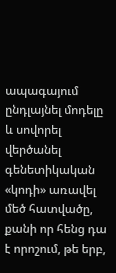ապագայում ընդլայնել մոդելը և սովորել վերծանել գենետիկական «կոդի» առավել մեծ հատվածը, քանի որ հենց դա է որոշում, թե երբ,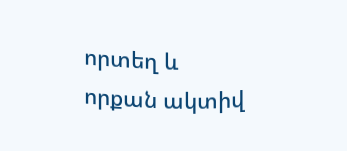որտեղ և որքան ակտիվ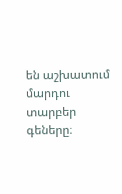են աշխատում մարդու տարբեր գեները։